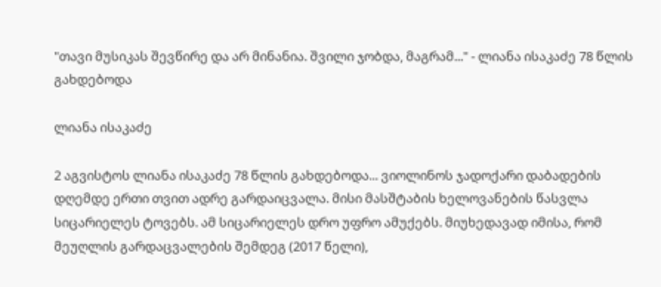"თავი მუსიკას შევწირე და არ მინანია. შვილი ჯობდა, მაგრამ..." - ლიანა ისაკაძე 78 წლის გახდებოდა

ლიანა ისაკაძე

2 აგვისტოს ლიანა ისაკაძე 78 წლის გახდებოდა... ვიოლინოს ჯადოქარი დაბადების დღემდე ერთი თვით ადრე გარდაიცვალა. მისი მასშტაბის ხელოვანების წასვლა სიცარიელეს ტოვებს. ამ სიცარიელეს დრო უფრო ამუქებს. მიუხედავად იმისა, რომ მეუღლის გარდაცვალების შემდეგ (2017 წელი),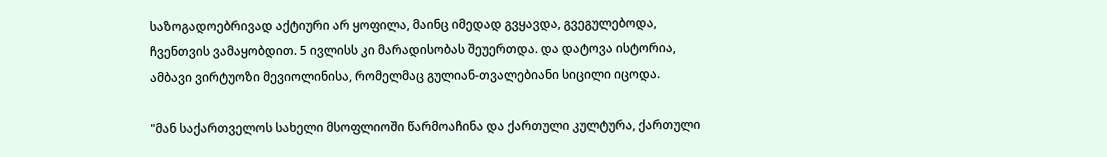საზოგადოებრივად აქტიური არ ყოფილა, მაინც იმედად გვყავდა, გვეგულებოდა, ჩვენთვის ვამაყობდით. 5 ივლისს კი მარადისობას შეუერთდა. და დატოვა ისტორია, ამბავი ვირტუოზი მევიოლინისა, რომელმაც გულიან-თვალებიანი სიცილი იცოდა.

"მან საქართველოს სახელი მსოფლიოში წარმოაჩინა და ქართული კულტურა, ქართული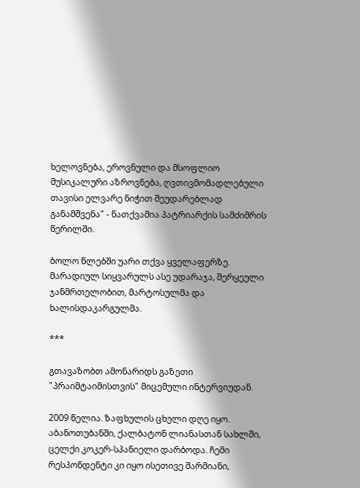ხელოვნება, ეროვნული და მსოფლიო მუსიკალური აზროვნება, ღვთივმომადლებული თავისი ელვარე ნიჭით შეუდარებლად განამშვენა" - ნათქვამია პატრიარქის სამძიმრის წერილში.

ბოლო წლებში უარი თქვა ყველაფერზე. მარადიულ სიყვარულს ასე უდარაჯა, შერყეული ჯანმრთელობით, მარტოსულმა და ხალისდაკარგულმა.

***

გთავაზობთ ამონარიდს გაზეთი "პრაიმტაიმისთვის" მიცემული ინტერვიუდან.

2009 წელია. ზაფხულის ცხელი დღე იყო. აბანოთუბანში, ქალბატონ ლიანასთან სახლში, ცელქი კოკერ-სპანიელი დარბოდა. ჩემი რესპონდენტი კი იყო ისეთივე შარმიანი,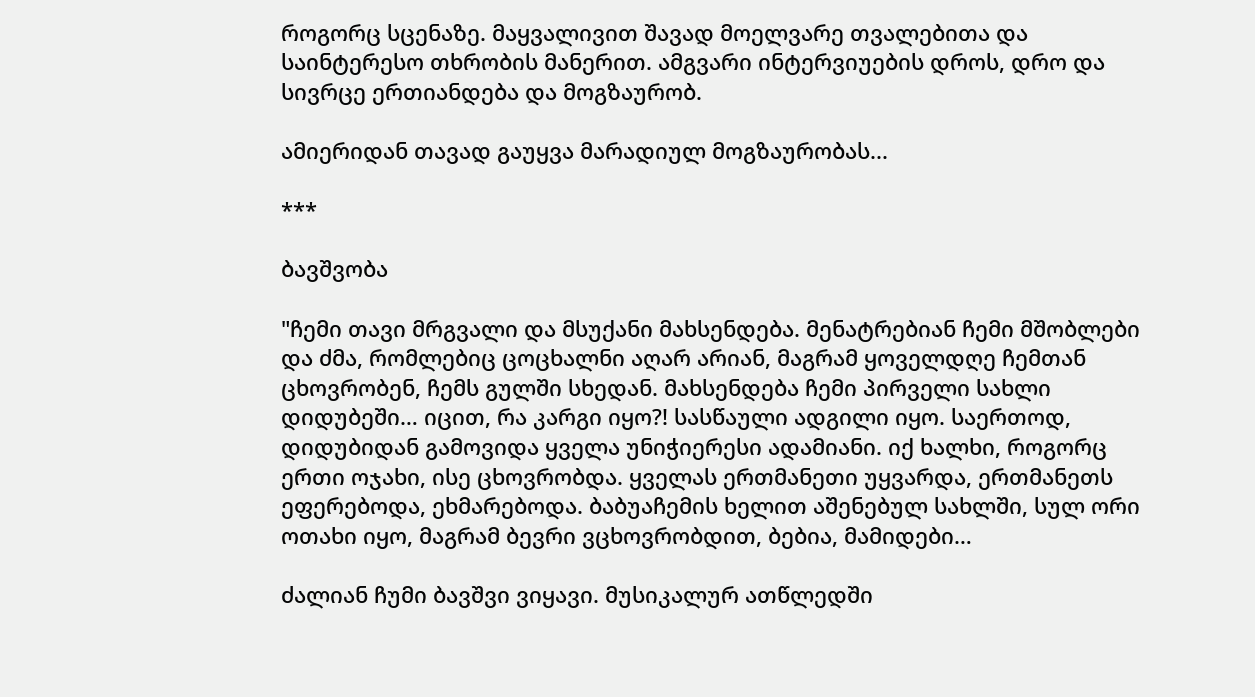როგორც სცენაზე. მაყვალივით შავად მოელვარე თვალებითა და საინტერესო თხრობის მანერით. ამგვარი ინტერვიუების დროს, დრო და სივრცე ერთიანდება და მოგზაურობ.

ამიერიდან თავად გაუყვა მარადიულ მოგზაურობას...

***

ბავშვობა

"ჩემი თავი მრგვალი და მსუქანი მახსენდება. მენატრებიან ჩემი მშობლები და ძმა, რომლებიც ცოცხალნი აღარ არიან, მაგრამ ყოველდღე ჩემთან ცხოვრობენ, ჩემს გულში სხედან. მახსენდება ჩემი პირველი სახლი დიდუბეში… იცით, რა კარგი იყო?! სასწაული ადგილი იყო. საერთოდ, დიდუბიდან გამოვიდა ყველა უნიჭიერესი ადამიანი. იქ ხალხი, როგორც ერთი ოჯახი, ისე ცხოვრობდა. ყველას ერთმანეთი უყვარდა, ერთმანეთს ეფერებოდა, ეხმარებოდა. ბაბუაჩემის ხელით აშენებულ სახლში, სულ ორი ოთახი იყო, მაგრამ ბევრი ვცხოვრობდით, ბებია, მამიდები…

ძალიან ჩუმი ბავშვი ვიყავი. მუსიკალურ ათწლედში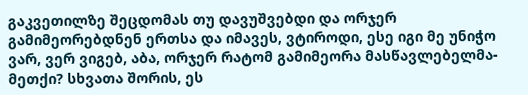გაკვეთილზე შეცდომას თუ დავუშვებდი და ორჯერ გამიმეორებდნენ ერთსა და იმავეს, ვტიროდი, ესე იგი მე უნიჭო ვარ, ვერ ვიგებ, აბა, ორჯერ რატომ გამიმეორა მასწავლებელმა-მეთქი? სხვათა შორის, ეს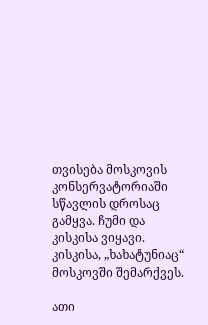თვისება მოსკოვის კონსერვატორიაში სწავლის დროსაც გამყვა. ჩუმი და კისკისა ვიყავი. კისკისა, „ხახატუნიაც“ მოსკოვში შემარქვეს.

ათი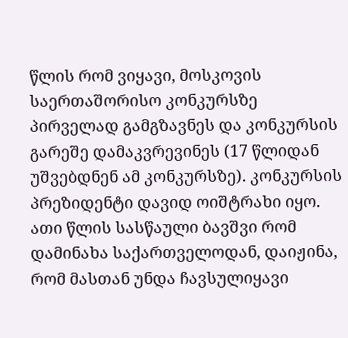წლის რომ ვიყავი, მოსკოვის საერთაშორისო კონკურსზე პირველად გამგზავნეს და კონკურსის გარეშე დამაკვრევინეს (17 წლიდან უშვებდნენ ამ კონკურსზე). კონკურსის პრეზიდენტი დავიდ ოიშტრახი იყო. ათი წლის სასწაული ბავშვი რომ დამინახა საქართველოდან, დაიჟინა, რომ მასთან უნდა ჩავსულიყავი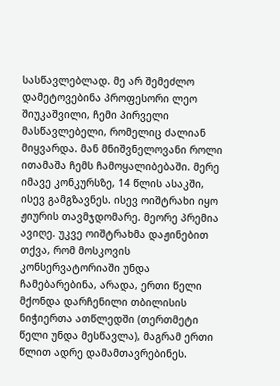სასწავლებლად. მე არ შემეძლო დამეტოვებინა პროფესორი ლეო შიუკაშვილი, ჩემი პირველი მასწავლებელი, რომელიც ძალიან მიყვარდა. მან მნიშვნელოვანი როლი ითამაშა ჩემს ჩამოყალიბებაში. მერე იმავე კონკურსზე, 14 წლის ასაკში, ისევ გამგზავნეს. ისევ ოიშტრახი იყო ჟიურის თავმჯდომარე. მეორე პრემია ავიღე. უკვე ოიშტრახმა დაჟინებით თქვა, რომ მოსკოვის კონსერვატორიაში უნდა ჩამებარებინა, არადა, ერთი წელი მქონდა დარჩენილი თბილისის ნიჭიერთა ათწლედში (თერთმეტი წელი უნდა მესწავლა), მაგრამ ერთი წლით ადრე დამამთავრებინეს.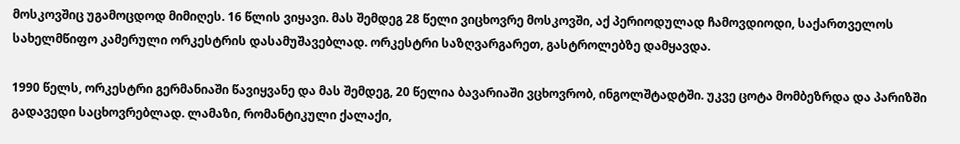მოსკოვშიც უგამოცდოდ მიმიღეს. 16 წლის ვიყავი. მას შემდეგ 28 წელი ვიცხოვრე მოსკოვში, აქ პერიოდულად ჩამოვდიოდი, საქართველოს სახელმწიფო კამერული ორკესტრის დასამუშავებლად. ორკესტრი საზღვარგარეთ, გასტროლებზე დამყავდა.

1990 წელს, ორკესტრი გერმანიაში წავიყვანე და მას შემდეგ, 20 წელია ბავარიაში ვცხოვრობ, ინგოლშტადტში. უკვე ცოტა მომბეზრდა და პარიზში გადავედი საცხოვრებლად. ლამაზი, რომანტიკული ქალაქი,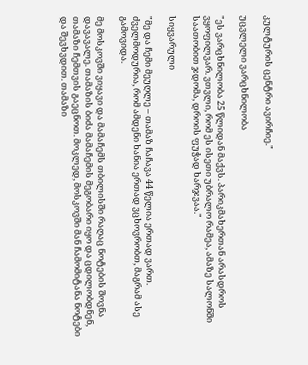კულტურის ცენტრი ავირჩიე."

უცვლელი ვარცხნილობა

"ეს ვარცხნილობა 25 წლიდან მაქვს. პარიკმახერთან არასდროს ვყოფილვარ. ვთვლი, რომ ეს ისეთი უბრალო რამეა, ამაზე სალონში საათობით ჯდომა, დროის ფუჭად ხარჯვაა."

სიყვარული

"მე და ჩემი მეუღლე – თამაზ ჩაჩავა 44 წელია ერთად ვართ. ძველმოდურია, რომ ამდენი ხანია ერთად ვცხოვრობთ, მაგრამ ასე გამოვიდა.

მე მოსკოვში ვიყავი და მამაჩემს თბილისში რაღაც ნოტების შოვნა დავავალე. თამაზის ბიძა მამაჩემის მეგობარი იყო და ცდილობდნენ, თამაზი ჩემთვის გაეცნოთ. მოკლედ, მოსკოვში მან ჩამომიტანა ნოტები და შევხვდით. თამაზი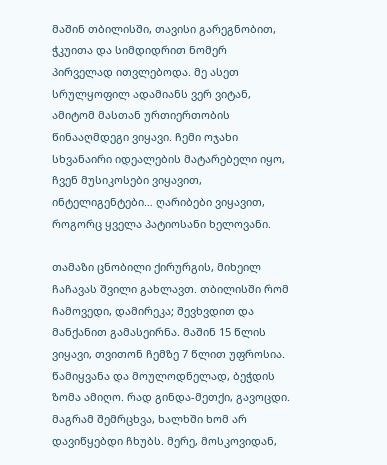მაშინ თბილისში, თავისი გარეგნობით, ჭკუითა და სიმდიდრით ნომერ პირველად ითვლებოდა. მე ასეთ სრულყოფილ ადამიანს ვერ ვიტან, ამიტომ მასთან ურთიერთობის წინააღმდეგი ვიყავი. ჩემი ოჯახი სხვანაირი იდეალების მატარებელი იყო, ჩვენ მუსიკოსები ვიყავით, ინტელიგენტები… ღარიბები ვიყავით, როგორც ყველა პატიოსანი ხელოვანი.

თამაზი ცნობილი ქირურგის, მიხეილ ჩაჩავას შვილი გახლავთ. თბილისში რომ ჩამოვედი, დამირეკა; შევხვდით და მანქანით გამასეირნა. მაშინ 15 წლის ვიყავი, თვითონ ჩემზე 7 წლით უფროსია. წამიყვანა და მოულოდნელად, ბეჭდის ზომა ამიღო. რად გინდა-მეთქი, გავოცდი. მაგრამ შემრცხვა, ხალხში ხომ არ დავიწყებდი ჩხუბს. მერე, მოსკოვიდან,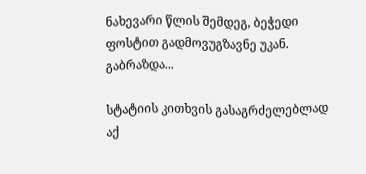ნახევარი წლის შემდეგ, ბეჭედი ფოსტით გადმოვუგზავნე უკან. გაბრაზდა...

სტატიის კითხვის გასაგრძელებლად აქ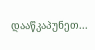დააწკაპუნეთ...